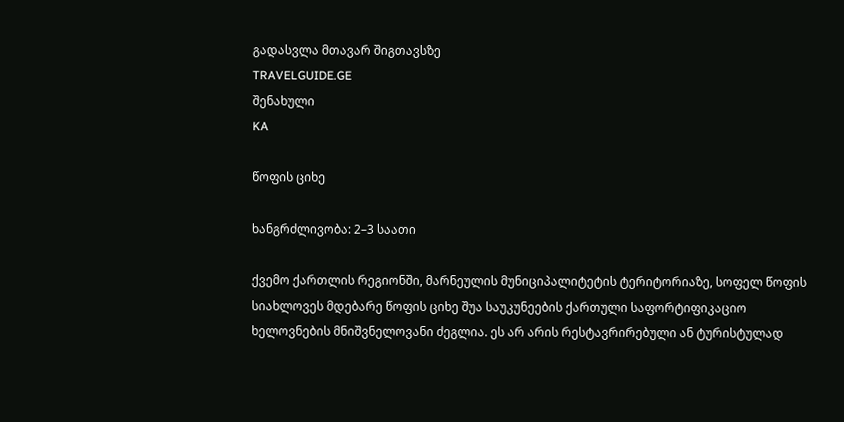გადასვლა მთავარ შიგთავსზე
TRAVELGUIDE.GE
შენახული
KA

წოფის ციხე

ხანგრძლივობა: 2–3 საათი

ქვემო ქართლის რეგიონში, მარნეულის მუნიციპალიტეტის ტერიტორიაზე, სოფელ წოფის სიახლოვეს მდებარე წოფის ციხე შუა საუკუნეების ქართული საფორტიფიკაციო ხელოვნების მნიშვნელოვანი ძეგლია. ეს არ არის რესტავრირებული ან ტურისტულად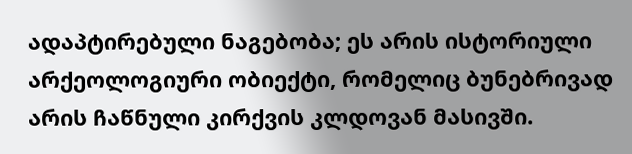ადაპტირებული ნაგებობა; ეს არის ისტორიული არქეოლოგიური ობიექტი, რომელიც ბუნებრივად არის ჩაწნული კირქვის კლდოვან მასივში.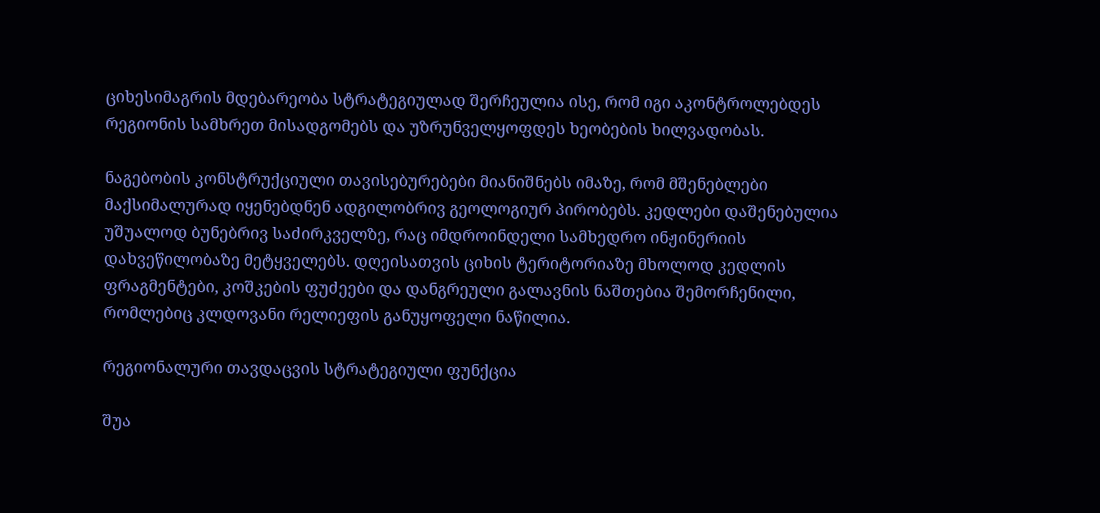ციხესიმაგრის მდებარეობა სტრატეგიულად შერჩეულია ისე, რომ იგი აკონტროლებდეს რეგიონის სამხრეთ მისადგომებს და უზრუნველყოფდეს ხეობების ხილვადობას.

ნაგებობის კონსტრუქციული თავისებურებები მიანიშნებს იმაზე, რომ მშენებლები მაქსიმალურად იყენებდნენ ადგილობრივ გეოლოგიურ პირობებს. კედლები დაშენებულია უშუალოდ ბუნებრივ საძირკველზე, რაც იმდროინდელი სამხედრო ინჟინერიის დახვეწილობაზე მეტყველებს. დღეისათვის ციხის ტერიტორიაზე მხოლოდ კედლის ფრაგმენტები, კოშკების ფუძეები და დანგრეული გალავნის ნაშთებია შემორჩენილი, რომლებიც კლდოვანი რელიეფის განუყოფელი ნაწილია.

რეგიონალური თავდაცვის სტრატეგიული ფუნქცია

შუა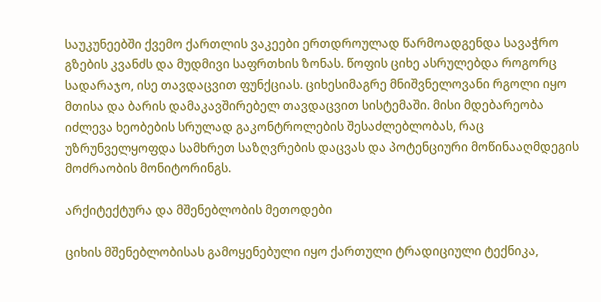საუკუნეებში ქვემო ქართლის ვაკეები ერთდროულად წარმოადგენდა სავაჭრო გზების კვანძს და მუდმივი საფრთხის ზონას. წოფის ციხე ასრულებდა როგორც სადარაჯო, ისე თავდაცვით ფუნქციას. ციხესიმაგრე მნიშვნელოვანი რგოლი იყო მთისა და ბარის დამაკავშირებელ თავდაცვით სისტემაში. მისი მდებარეობა იძლევა ხეობების სრულად გაკონტროლების შესაძლებლობას, რაც უზრუნველყოფდა სამხრეთ საზღვრების დაცვას და პოტენციური მოწინააღმდეგის მოძრაობის მონიტორინგს.

არქიტექტურა და მშენებლობის მეთოდები

ციხის მშენებლობისას გამოყენებული იყო ქართული ტრადიციული ტექნიკა,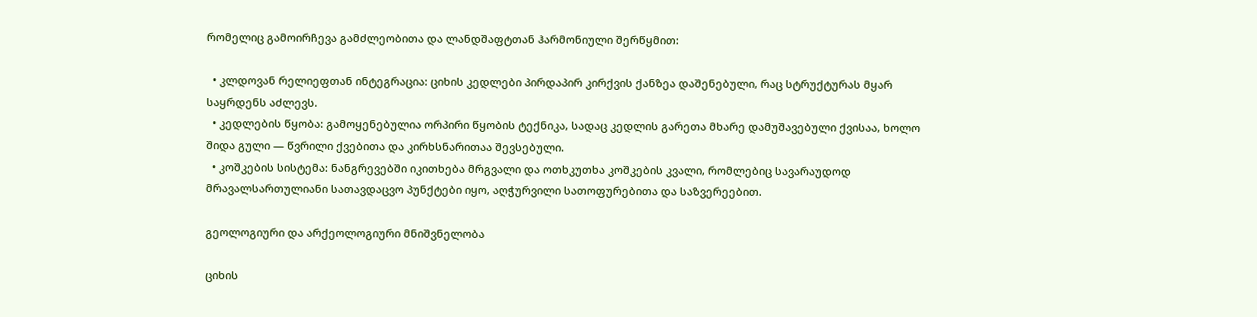რომელიც გამოირჩევა გამძლეობითა და ლანდშაფტთან ჰარმონიული შერწყმით:

  • კლდოვან რელიეფთან ინტეგრაცია: ციხის კედლები პირდაპირ კირქვის ქანზეა დაშენებული, რაც სტრუქტურას მყარ საყრდენს აძლევს.
  • კედლების წყობა: გამოყენებულია ორპირი წყობის ტექნიკა, სადაც კედლის გარეთა მხარე დამუშავებული ქვისაა, ხოლო შიდა გული — წვრილი ქვებითა და კირხსნარითაა შევსებული.
  • კოშკების სისტემა: ნანგრევებში იკითხება მრგვალი და ოთხკუთხა კოშკების კვალი, რომლებიც სავარაუდოდ მრავალსართულიანი სათავდაცვო პუნქტები იყო, აღჭურვილი სათოფურებითა და საზვერეებით.

გეოლოგიური და არქეოლოგიური მნიშვნელობა

ციხის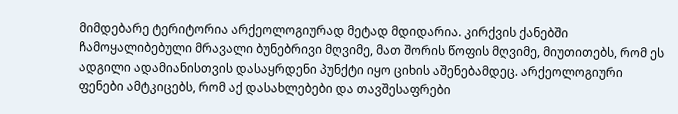მიმდებარე ტერიტორია არქეოლოგიურად მეტად მდიდარია. კირქვის ქანებში ჩამოყალიბებული მრავალი ბუნებრივი მღვიმე, მათ შორის წოფის მღვიმე, მიუთითებს, რომ ეს ადგილი ადამიანისთვის დასაყრდენი პუნქტი იყო ციხის აშენებამდეც. არქეოლოგიური ფენები ამტკიცებს, რომ აქ დასახლებები და თავშესაფრები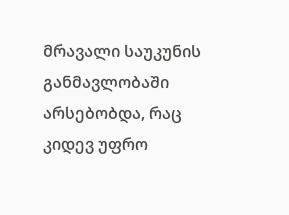მრავალი საუკუნის განმავლობაში არსებობდა, რაც კიდევ უფრო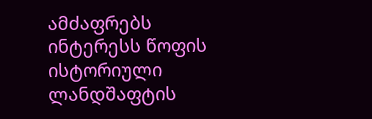ამძაფრებს ინტერესს წოფის ისტორიული ლანდშაფტის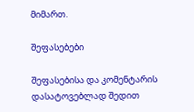მიმართ.

შეფასებები

შეფასებისა და კომენტარის დასატოვებლად შედით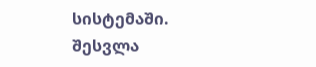სისტემაში. შესვლა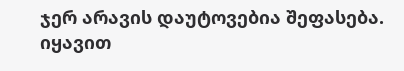ჯერ არავის დაუტოვებია შეფასება. იყავით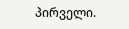პირველი.